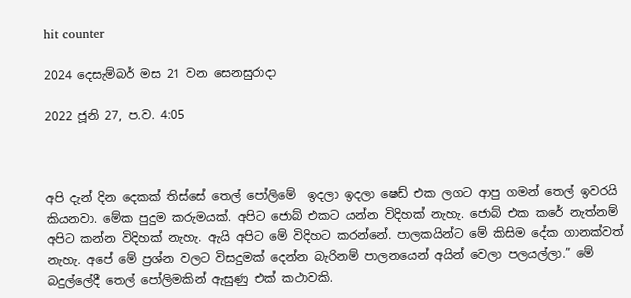hit counter

2024 දෙසැම්‍බර් මස 21 වන සෙනසුරාදා

2022 ජූනි 27, ප.ව. 4:05



අපි දැන් දින දෙකක් තිස්සේ තෙල් පෝලිමේ  ඉදලා ඉදලා ෂෙඩ් එක ලගට ආපු ගමන් තෙල් ඉවරයි කියනවා. මේක පුදුම කරුමයක්. අපිට ජොබ් එකට යන්න විදිහක් නැහැ. ජොබ් එක කරේ නැත්නම් අපිට කන්න විදිහක් නැහැ. ඇයි අපිට මේ විදිහට කරන්නේ. පාලකයින්ට මේ කිසිම දේක ගානක්වත් නැහැ. අපේ මේ ප්‍රශ්න වලට විසදුමක් දෙන්න බැරිනම් පාලනයෙන් අයින් වෙලා පලයල්ලා.” මේ බදුල්ලේදී තෙල් පෝලිමකින් ඇසුණු එක් කථාවකි.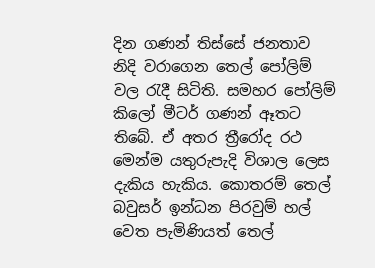දින ගණන් තිස්සේ ජනතාව නිදි වරාගෙන තෙල් පෝලිම් වල රැදී සිටිති. සමහර පෝලිම් කිලෝ මීටර් ගණන් ඈතට තිබේ. ඒ අතර ත්‍රීරෝද රථ මෙන්ම යතුරුපැදි විශාල ලෙස දැකිය හැකිය. කොතරම් තෙල් බවුසර් ඉන්ධන පිරවුම් හල් වෙත පැමිණියත් තෙල්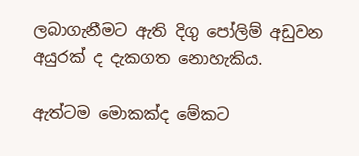ලබාගැනීමට ඇති දිගු පෝලිම් අඩුවන අයුරක් ද දැකගත නොහැකිය.

ඇත්ටම මොකක්ද මේකට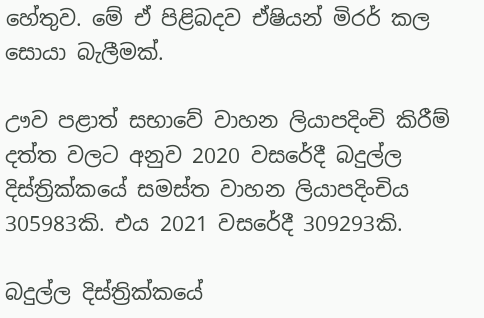හේතුව. මේ ඒ පිළිබදව ඒෂියන් මිරර් කල සොයා බැලීමක්.

ඌව පළාත් සභාවේ වාහන ලියාපදිංචි කිරීම් දත්ත වලට අනුව 2020 වසරේදී බදුල්ල දිස්ත්‍රික්කයේ සමස්ත වාහන ලියාපදිංචිය 305983කි. එය 2021 වසරේදී 309293කි.

බදුල්ල දිස්ත්‍රික්කයේ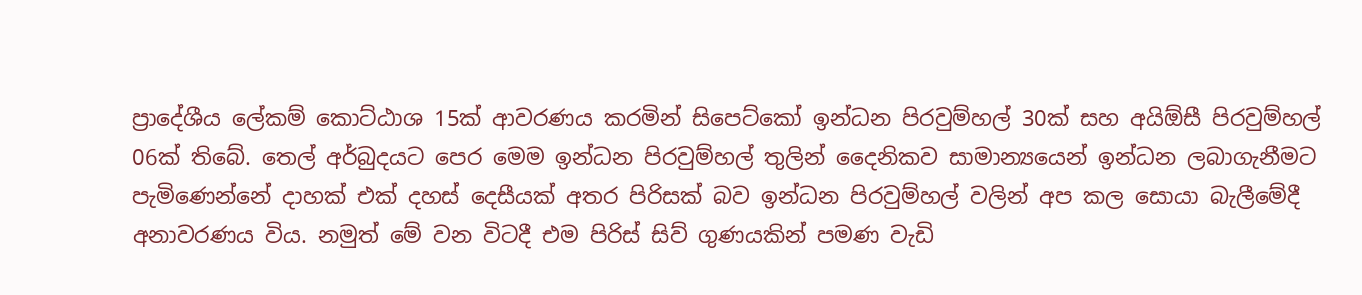ප්‍රාදේශීය ලේකම් කොට්ඨාශ 15ක් ආවරණය කරමින් සිපෙට්කෝ ඉන්ධන පිරවුම්හල් 30ක් සහ අයිඕසී පිරවුම්හල් 06ක් තිබේ. තෙල් අර්බුදයට පෙර මෙම ඉන්ධන පිරවුම්හල් තුලින් දෛනිකව සාමාන්‍යයෙන් ඉන්ධන ලබාගැනීමට පැමිණෙන්නේ දාහක් එක් දහස් දෙසීයක් අතර පිරිසක් බව ඉන්ධන පිරවුම්හල් වලින් අප කල සොයා බැලීමේදී අනාවරණය විය. නමුත් මේ වන විටදී එම පිරිස් සිව් ගුණයකින් පමණ වැඩි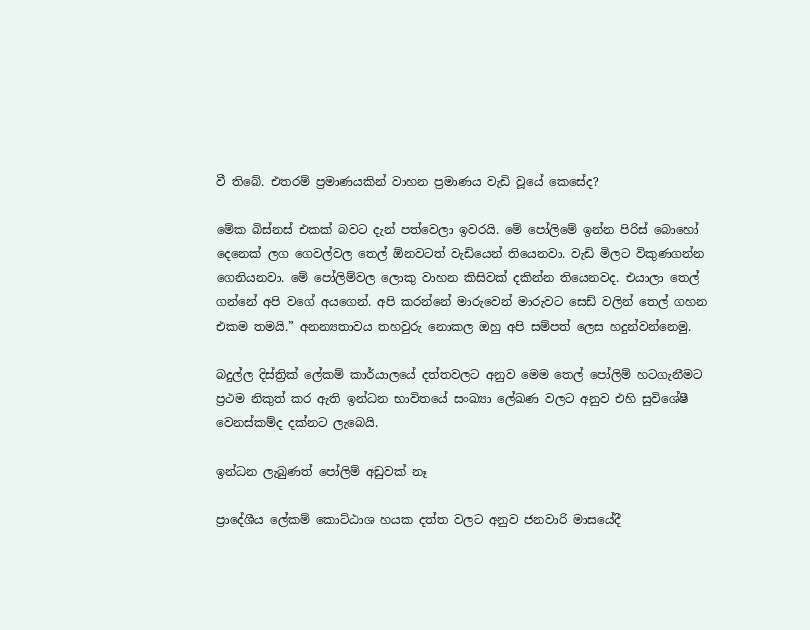වී තිබේ. එතරම් ප්‍රමාණයකින් වාහන ප්‍රමාණය වැඩි වූයේ කෙසේද?

මේක බිස්නස් එකක් බවට දැන් පත්වෙලා ඉවරයි. මේ පෝලිමේ ඉන්න පිරිස් බොහෝ දෙනෙක් ලග ගෙවල්වල තෙල් ඕනවටත් වැඩියෙන් තියෙනවා. වැඩි මිලට විකුණගන්න ගෙනියනවා. මේ පෝලිම්වල ලොකු වාහන කිසිවක් දකින්න තියෙනවද. එයාලා තෙල් ගන්නේ අපි වගේ අයගෙන්. අපි කරන්නේ මාරුවෙන් මාරුවට සෙඩ් වලින් තෙල් ගහන එකම තමයි.” අනන්‍යතාවය තහවුරු නොකල ඔහු අපි සම්පත් ලෙස හදුන්වන්නෙමු.

බදුල්ල දිස්ත්‍රික් ලේකම් කාර්යාලයේ දත්තවලට අනුව මෙම තෙල් පෝලිම් හටගැනීමට ප්‍රථම නිකුත් කර ඇති ඉන්ධන භාවිතයේ සංඛ්‍යා ලේඛණ වලට අනුව එහි සුවිශේෂී වෙනස්කම්ද දක්නට ලැබෙයි.

ඉන්ධන ලැබුණත් පෝලිම් අඩුවක් නෑ

ප්‍රාදේශීය ලේකම් කොට්ඨාශ හයක දත්ත වලට අනුව ජනවාරි මාසයේදී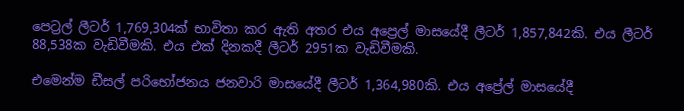පෙට්‍රල් ලීටර් 1,769,304ක් භාවිතා කර ඇති අතර එය අප්‍රෙල් මාසයේදී ලීටර් 1,857,842කි. එය ලීටර් 88,538ක වැඩිවීමකි. එය එක් දිනකදී ලීටර් 2951ක වැඩිවීමකි.

එමෙන්ම ඩීසල් පරිභෝජනය ජනවාරි මාසයේදී ලීටර් 1,364,980කි. එය අප්‍රේල් මාසයේදී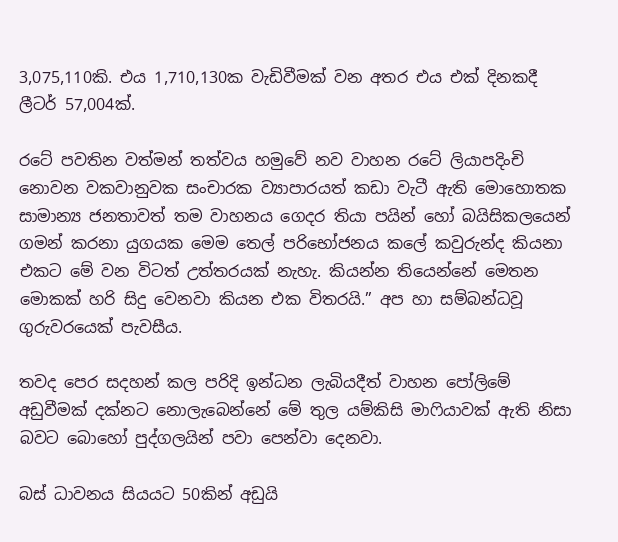3,075,110කි. එය 1,710,130ක වැඩිවීමක් වන අතර එය එක් දිනකදී ලීටර් 57,004ක්.

රටේ පවතින වත්මන් තත්වය හමුවේ නව වාහන රටේ ලියාපදිංචි නොවන වකවානුවක සංචාරක ව්‍යාපාරයත් කඩා වැටී ඇති මොහොතක සාමාන්‍ය ජනතාවත් තම වාහනය ගෙදර තියා පයින් හෝ බයිසිකලයෙන් ගමන් කරනා යුගයක මෙම තෙල් පරිභෝජනය කලේ කවුරුන්ද කියනා එකට මේ වන විටත් උත්තරයක් නැහැ. කියන්න තියෙන්නේ මෙතන මොකක් හරි සිදු වෙනවා කියන එක විතරයි.” අප හා සම්බන්ධවූ ගුරුවරයෙක් පැවසීය.

තවද පෙර සදහන් කල පරිදි ඉන්ධන ලැබියදීත් වාහන පෝලිමේ අඩුවීමක් දක්නට නොලැබෙන්නේ මේ තුල යම්කිසි මාෆියාවක් ඇති නිසා බවට බොහෝ පුද්ගලයින් පවා පෙන්වා දෙනවා.

බස් ධාවනය සියයට 50කින් අඩුයි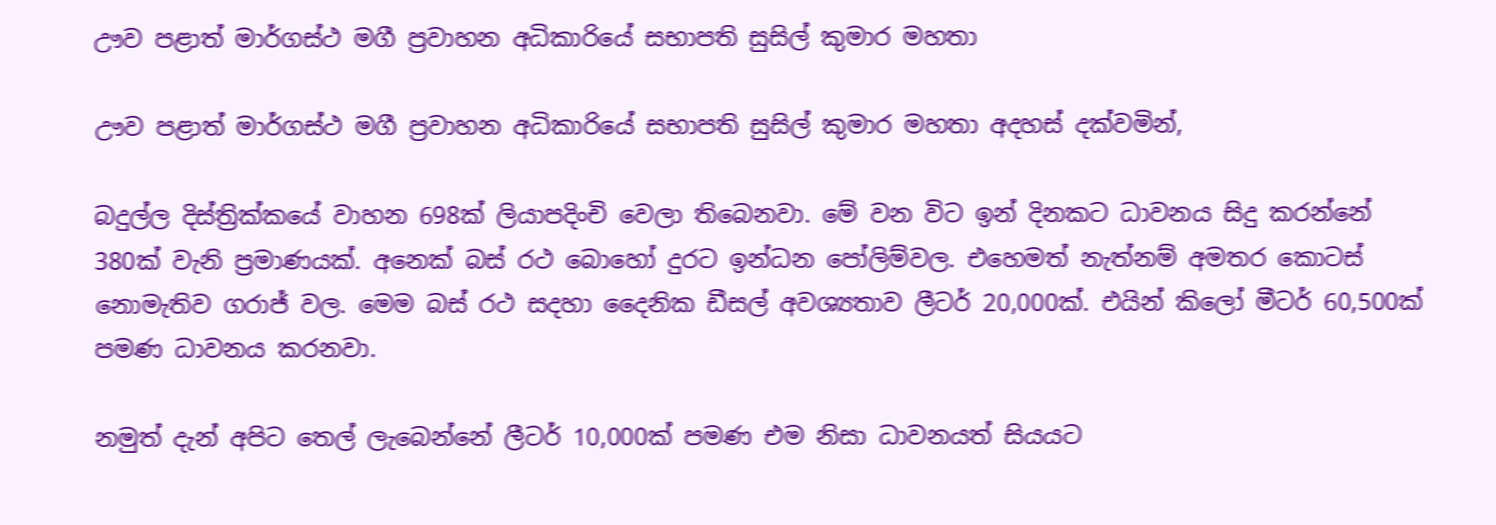ඌව පළාත් මාර්ගස්ථ මගී ප්‍රවාහන අධිකාරියේ සභාපති සුසිල් කුමාර මහතා

ඌව පළාත් මාර්ගස්ථ මගී ප්‍රවාහන අධිකාරියේ සභාපති සුසිල් කුමාර මහතා අදහස් දක්වමින්,

බදුල්ල දිස්ත්‍රික්කයේ වාහන 698ක් ලියාපදිංචි වෙලා තිබෙනවා. මේ වන විට ඉන් දිනකට ධාවනය සිදු කරන්නේ 380ක් වැනි ප්‍රමාණයක්. අනෙක් බස් රථ බොහෝ දුරට ඉන්ධන පෝලිම්වල. එහෙමත් නැත්නම් අමතර කොටස් නොමැතිව ගරාජ් වල. මෙම බස් රථ සදහා දෛනික ඩීසල් අවශ්‍යතාව ලීටර් 20,000ක්. එයින් කිලෝ මීටර් 60,500ක් පමණ ධාවනය කරනවා.

නමුත් දැන් අපිට තෙල් ලැබෙන්නේ ලීටර් 10,000ක් පමණ එම නිසා ධාවනයත් සියයට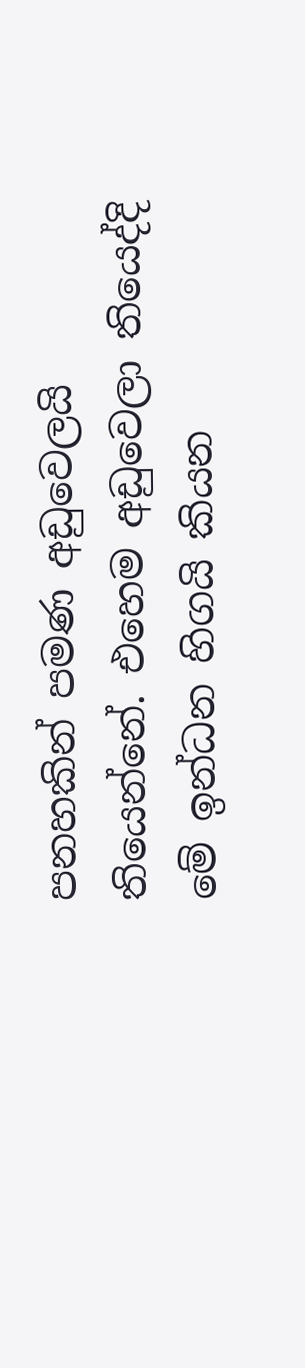පනහකින් පමණ අඩුවෙලයි තියෙන්නේ. එහෙම අඩුවෙලා තියෙද්දි මේ ඉන්ධන හිගයි කියන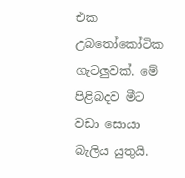එක උබතෝකෝටික ගැටලුවක්. මේ පිළිබදව මීට වඩා සොයා බැලිය යුතුයි.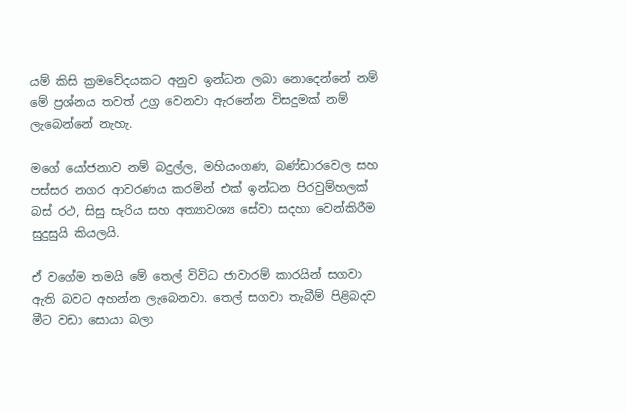යම් කිසි ක්‍රමවේදයකට අනුව ඉන්ධන ලබා නොදෙන්නේ නම් මේ ප්‍රශ්නය තවත් උග්‍ර වෙනවා ඇරනේන විසදුමක් නම් ලැබෙන්නේ නැහැ.

මගේ යෝජනාව නම් බදුල්ල, මහියංගණ, බණ්ඩාරවෙල සහ පස්සර නගර ආවරණය කරමින් එක් ඉන්ධන පිරවුම්හලක් බස් රථ, සිසු සැරිය සහ අත්‍යාවශ්‍ය සේවා සදහා වෙන්කිරීම සුදුසුයි කියලයි.

ඒ වගේම තමයි මේ තෙල් විවිධ ජාවාරම් කාරයින් සගවා ඇති බවට ‍අහන්න ලැබෙනවා. තෙල් සගවා තැබීම් පිළිබදව මීට වඩා සොයා බලා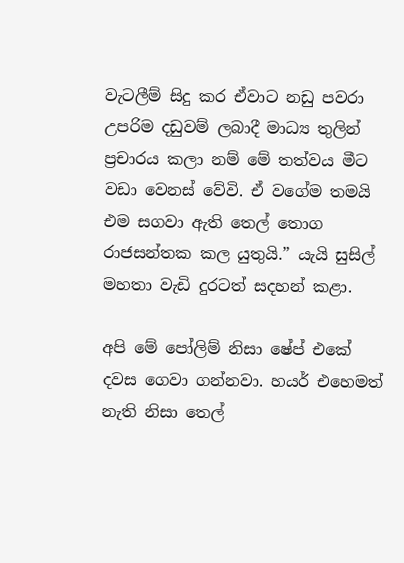වැටලීම් සිදු කර ඒවාට නඩු පවරා උපරිම දඩුවම් ලබාදී මාධ්‍ය තුලින් ප්‍රචාරය කලා නම් මේ තත්වය මීට වඩා වෙනස් වේවි. ඒ වගේම තමයි එම සගවා ඇති තෙල් තොග රාජසන්තක කල යුතුයි.” යැයි සුසිල් මහතා වැඩි දුරටත් සදහන් කළා.

අපි මේ පෝලිම් නිසා ෂේප් එකේ දවස ගෙවා ගන්නවා. හයර් එහෙමත් නැති නිසා තෙල්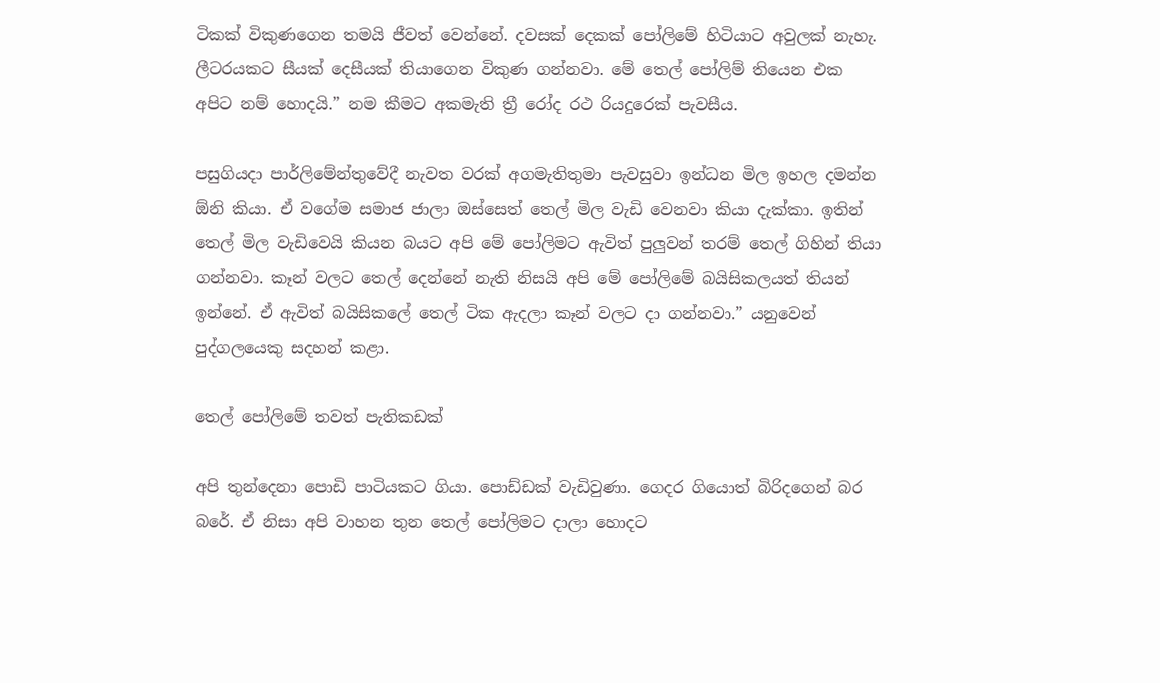ටිකක් විකුණගෙන තමයි ජීවත් වෙන්නේ. දවසක් දෙකක් පෝලිමේ හිටියාට අවුලක් නැහැ. ලීටරයකට සීයක් දෙසීයක් තියාගෙන විකුණ ගන්නවා. මේ තෙල් පෝලිම් තියෙන එක අපිට නම් හොදයි.” නම කීමට අකමැති ත්‍රී රෝද රථ රියදුරෙක් පැවසීය.

පසුගියදා පාර්ලිමේන්තුවේදී නැවත වරක් අගමැතිතුමා පැවසුවා ඉන්ධන මිල ඉහල දමන්න ඕනි කියා. ඒ වගේම සමාජ ජාලා ඔස්සෙත් තෙල් මිල වැඩි වෙනවා කියා දැක්කා. ඉතින් තෙල් මිල වැඩිවෙයි කියන බයට අපි මේ පෝලිමට ඇවිත් පුලුවන් තරම් තෙල් ගිහින් තියා ගන්නවා. කෑන් වලට තෙල් දෙන්නේ නැති නිසයි අපි මේ පෝලිමේ බයිසිකලයත් තියන් ඉන්නේ. ඒ ඇවිත් බයිසිකලේ තෙල් ටික ඇදලා කෑන් වලට දා ගන්නවා.” යනුවෙන් පුද්ගලයෙකු සදහන් කළා.

තෙල් පෝලිමේ තවත් පැතිකඩක්

අපි තුන්දෙනා පොඩි පාටියකට ගියා. පොඩ්ඩක් වැඩිවුණා. ගෙදර ගියොත් බිරිදගෙන් බර බරේ. ඒ නිසා අපි වාහන තුන තෙල් පෝලිමට දාලා හොදට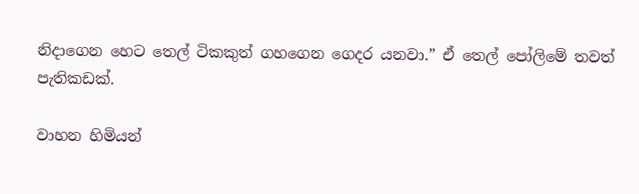නිදාගෙන හෙට තෙල් ටිකකුත් ගහගෙන ගෙදර යනවා.” ඒ තෙල් පෝලිමේ තවත් පැතිකඩක්.

වාහන හිමියන්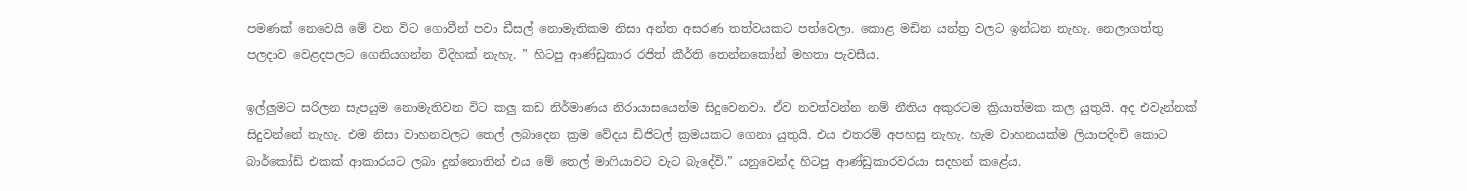පමණක් නෙවෙයි මේ වන විට ගොවීන් පවා ඩීසල් නොමැතිකම නිසා අන්ත අසරණ තත්වයකට පත්වෙලා. කොළ මඩින යන්ත්‍ර වලට ඉන්ධන නැහැ. නෙලාගත්තු පලදාව වෙළදපලට ගෙනියගන්න විදිහක් නැහැ. ” හිටපු ආණ්ඩුකාර රජිත් කීර්ති තෙන්නකෝන් මහතා පැවසීය.

ඉල්ලුමට සරිලන සැපයුම නොමැතිවන විට කලු කඩ නිර්මාණය නිරායාසයෙන්ම සිදුවෙනවා. ඒව නවත්වන්න නම් නීතිය අකුරටම ක්‍රියාත්මක කල යුතුයි. අද එවැන්නක් සිදුවන්නේ නැහැ. එම නිසා වාහනවලට තෙල් ලබාදෙන ක්‍රම වේදය ඩිජිටල් ක්‍රමයකට ගෙනා යුතුයි. එය එතරම් අපහසු නැහැ. හැම වාහනයක්ම ලියාපදිංචි කොට බාර්කෝඩ් එකක් ආකාරයට ලබා දුන්නොතින් එය මේ තෙල් මාෆියාවට වැට බැදේවි.” යනුවෙන්ද හිටපු ආණ්ඩුකාරවරයා සදහන් කළේය.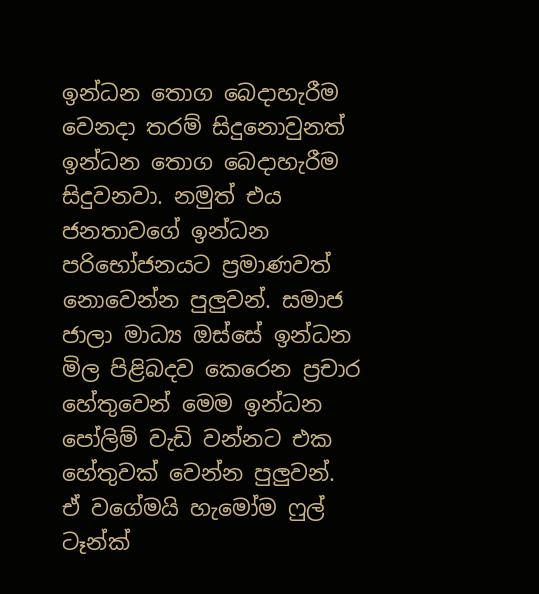ඉන්ධන තොග බෙදාහැරීම වෙනදා තරම් සිදුනොවුනත් ඉන්ධන තොග බෙදාහැරීම සිදුවනවා. නමුත් එය ජනතාවගේ ඉන්ධන පරිභෝජනයට ප්‍රමාණවත් නොවෙන්න පුලුවන්. සමාජ ජාලා මාධ්‍ය ඔස්සේ ඉන්ධන මිල පිළිබදව කෙරෙන ප්‍රචාර හේතුවෙන් මෙම ඉන්ධන පෝලිම් වැඩි වන්නට එක හේතුවක් වෙන්න පුලුවන්. ඒ ‍වගේමයි හැමෝම ෆුල් ටෑන්ක්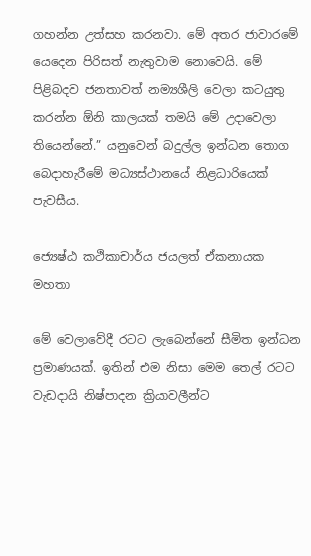ගහන්න උත්සහ කරනවා. මේ අතර ජාවාරමේ යෙදෙන පිරිසත් නැතුවාම නොවෙයි. මේ පිළිබදව ජනතාවත් නම්‍යශීලි වෙලා කටයුතු කරන්න ඕනි කාලයක් තමයි මේ උදාවෙලා තියෙන්නේ.” යනුවෙන් බදුල්ල ඉන්ධන තොග බෙදාහැරීමේ මධ්‍යස්ථානයේ නිළධාරියෙක් පැවසීය.

ජ්‍යෙෂ්ඨ කථිකාචාර්ය ජයලත් ඒකනායක මහතා

මේ වෙලාවේදී රටට ලැබෙන්නේ සීමිත ඉන්ධන ප්‍රමාණයක්. ඉතින් එම නිසා මෙම තෙල් රටට වැඩදායි නිෂ්පාදන ක්‍රියාවලීන්ට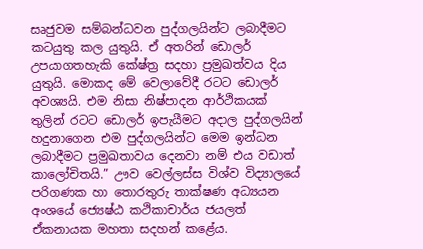සෘජුවම සම්බන්ධවන පුද්ගලයින්ට ලබාදීමට කටයුතු කල යුතුයි. ඒ අතරින් ‍ඩොලර් උපයාගතහැකි කේෂ්ත්‍ර සදහා ප්‍රමුඛත්වය දිය යුතුයි. මොකද මේ වෙලාවේදී රටට ඩොලර් අවශ්‍යයි. එම නිසා නිෂ්පාදන ආර්ථිකයක් තුලින් රටට ඩොලර් ඉපැයීමට අදාල පුද්ගලයින් හදුනාගෙන එම පුද්ගලයින්ට මෙම ඉන්ධන ලබාදීමට ප්‍රමුඛතාවය දෙනවා නම් එය වඩාත් කාලෝචිතයි.” ඌව වෙල්ලස්ස විශ්ව විද්‍යාලයේ පරිගණක හා තොරතුරු තාක්ෂණ අධ්‍යයන අංශයේ ජ්‍යෙෂ්ඨ කථිකාචාර්ය ජයලත් ඒකනායක මහතා සදහන් කළේය.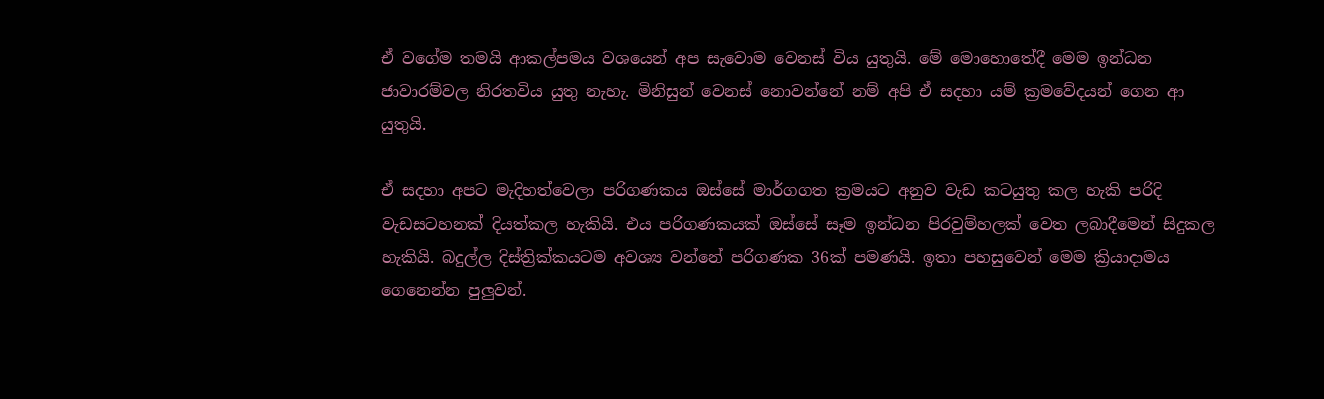ඒ වගේම තමයි ආකල්පමය වශයෙන් අප සැවොම වෙනස් විය යුතුයි. මේ මොහොතේදී මෙම ඉන්ධන ජාවාරම්වල නිරතවිය යුතු නැහැ. මිනිසුන් වෙනස් නොවන්නේ නම් අපි ඒ සදහා යම් ක්‍රමවේදයන් ගෙන ආ යුතුයි.

ඒ සදහා අපට මැදිහත්වෙලා පරිගණකය ඔස්සේ මාර්ගගත ක්‍රමයට අනුව වැඩ කටයුතු කල හැකි පරිදි වැඩසටහනක් දියත්කල හැකියි. එය පරිගණකයක් ඔස්සේ සෑම ඉන්ධන පිරවුම්හලක් වෙත ලබාදීමෙන් සිදුකල හැකියි. බදුල්ල දිස්ත්‍රික්කයටම අවශ්‍ය වන්නේ පරිගණක 36ක් පමණයි. ඉතා පහසුවෙන් මෙම ක්‍රියාදාමය ගෙනෙන්න පුලුවන්.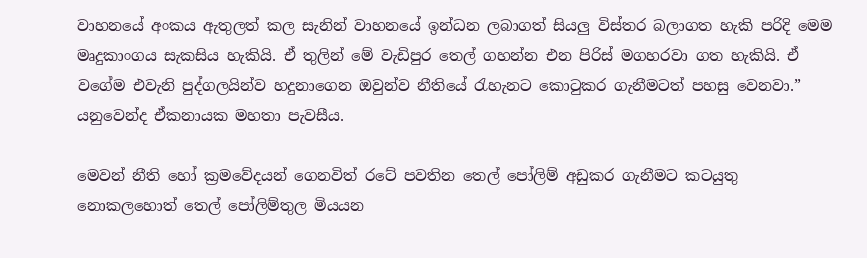වාහනයේ අංකය ඇතුලත් කල සැනින් වාහනයේ ඉන්ධන ලබාගත් සියලු විස්තර බලාගත හැකි පරිදි මෙම මෘදුකාංගය සැකසිය හැකියි. ඒ තුලින් මේ වැඩිපුර තෙල් ගහන්න එන පිරිස් මගහරවා ගත හැකියි. ඒ වගේම එවැනි පුද්ගලයින්ව හදුනාගෙන ඔවුන්ව නීතියේ රැහැනට කොටුකර ගැනීමටත් පහසු වෙනවා.” යනුවෙන්ද ඒකනායක මහතා පැවසීය.

මෙවන් නීති හෝ ක්‍රමවේදයන් ගෙනවිත් රටේ පවතින තෙල් පෝලිම් අඩුකර ගැනීමට කටයුතු නොකලහොත් තෙල් පෝලිම්තුල මියයන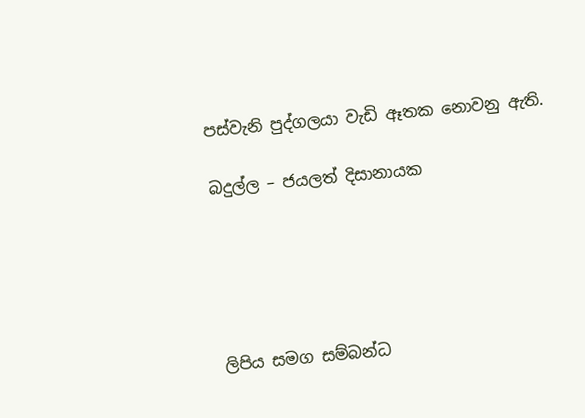පස්වැනි පුද්ගලයා වැඩි ඈතක නොවනු ඇති.

බදුල්ල – ජයලත් දිසානායක





ලිපිය සමග සම්බන්ධ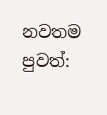නවතම පුවත්: